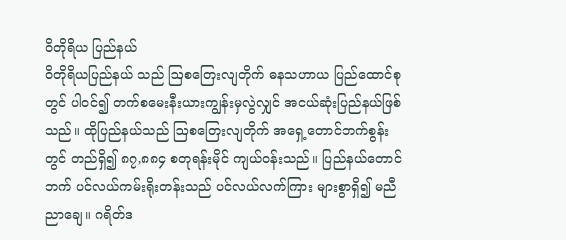ဝိတိုရိယ ပြည်နယ်
ဝိတိုရိယပြည်နယ် သည် ဩစတြေးလျတိုက် ဓနသဟာယ ပြည်ထောင်စုတွင် ပါဝင်၍ တက်စမေးနီးယားကျွန်းမှလွဲလျှင် အငယ်ဆုံးပြည်နယ်ဖြစ်သည်။ ထိုပြည်နယ်သည် ဩစတြေးလျတိုက် အရှေ့တောင်ဘက်စွန်းတွင် တည်ရှိ၍ ၈၇,၈၈၄ စတုရန်းမိုင် ကျယ်ဝန်းသည်။ ပြည်နယ်တောင်ဘက် ပင်လယ်ကမ်းရိုးတန်းသည် ပင်လယ်လက်ကြား များစွာရှိ၍ မညီညာချေ။ ဂရိတ်ဒ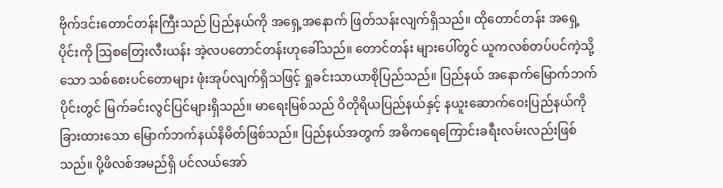ဗိုက်ဒင်းတောင်တန်းကြီးသည် ပြည်နယ်ကို အရှေ့အနောက် ဖြတ်သန်းလျက်ရှိသည်။ ထိုတောင်တန်း အရှေ့ ပိုင်းကို ဩစတြေးလီးယန်း အဲ့လပတောင်တန်းဟုခေါ်သည်။ တောင်တန်း များပေါ်တွင် ယူကလစ်တပ်ပင်ကဲ့သို့သော သစ်စေးပင်တောများ ဖုံးအုပ်လျက်ရှိသဖြင့် ရှုခင်းသာယာစိုပြည်သည်။ ပြည်နယ် အနောက်မြောက်ဘက်ပိုင်းတွင် မြက်ခင်းလွင်ပြင်များရှိသည်။ မာရေးမြစ်သည် ဝိတိုရိယပြည်နယ်နှင့် နယူးဆောက်ဝေးပြည်နယ်ကို ခြားထားသော မြောက်ဘက်နယ်နိမိတ်ဖြစ်သည်။ ပြည်နယ်အတွက် အဓိကရေကြောင်းခရီးလမ်းလည်းဖြစ်သည်။ ပို့ဖိလစ်အမည်ရှိ ပင်လယ်အော်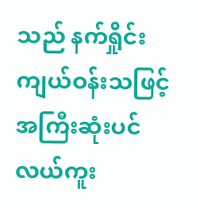သည် နက်ရှိုင်းကျယ်ဝန်းသဖြင့် အကြီးဆုံးပင်လယ်ကူး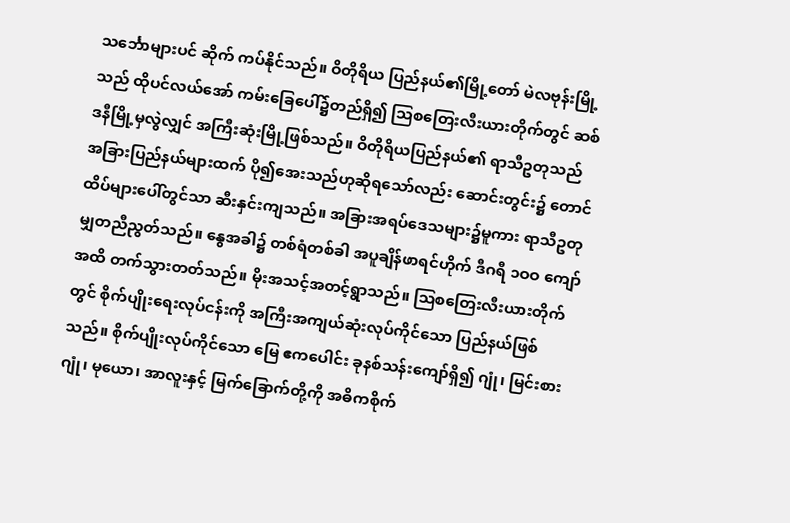သင်္ဘောများပင် ဆိုက် ကပ်နိုင်သည်။ ဝိတိုရိယ ပြည်နယ်၏မြို့တော် မဲလဗုန်းမြို့သည် ထိုပင်လယ်အော် ကမ်းခြေပေါ်၌တည်ရှိ၍ ဩစတြေးလီးယားတိုက်တွင် ဆစ်ဒနီမြို့မှလွဲလျှင် အကြီးဆုံးမြို့ဖြစ်သည်။ ဝိတိုရိယပြည်နယ်၏ ရာသီဥတုသည် အခြားပြည်နယ်များထက် ပို၍အေးသည်ဟုဆိုရသော်လည်း ဆောင်းတွင်း၌ တောင်ထိပ်များပေါ်တွင်သာ ဆီးနှင်းကျသည်။ အခြားအရပ်ဒေသများ၌မူကား ရာသီဥတု မျှတညီညွတ်သည်။ နွေအခါ၌ တစ်ရံတစ်ခါ အပူချိန်ဖာရင်ဟိုက် ဒီဂရီ ၁ဝဝ ကျော်အထိ တက်သွားတတ်သည်။ မိုးအသင့်အတင့်ရွာသည်။ ဩစတြေးလီးယားတိုက်တွင် စိုက်ပျိုးရေးလုပ်ငန်းကို အကြီးအကျယ်ဆုံးလုပ်ကိုင်သော ပြည်နယ်ဖြစ်သည်။ စိုက်ပျိုးလုပ်ကိုင်သော မြေ ဧကပေါင်း ခုနစ်သန်းကျော်ရှိ၍ ဂျုံ၊ မြင်းစားဂျုံ၊ မုယော၊ အာလူးနှင့် မြက်ခြောက်တို့ကို အဓိကစိုက်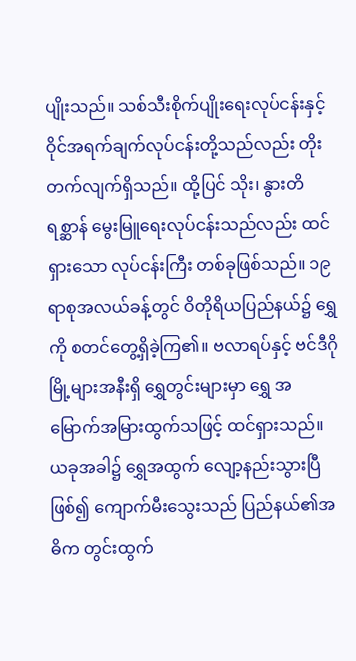ပျိုးသည်။ သစ်သီးစိုက်ပျိုးရေးလုပ်ငန်းနှင့် ဝိုင်အရက်ချက်လုပ်ငန်းတို့သည်လည်း တိုးတက်လျက်ရှိသည်။ ထို့ပြင် သိုး၊ နွားတိရစ္ဆာန် မွေးမြူရေးလုပ်ငန်းသည်လည်း ထင်ရှားသော လုပ်ငန်းကြီး တစ်ခုဖြစ်သည်။ ၁၉ ရာစုအလယ်ခန့်တွင် ဝိတိုရိယပြည်နယ်၌ ရွှေကို စတင်တွေ့ရှိခဲ့ကြ၏။ ဗလာရပ်နှင့် ဗင်ဒီဂိုမြို့များအနီးရှိ ရွှေတွင်းများမှာ ရွှေ အမြောက်အမြားထွက်သဖြင့် ထင်ရှားသည်။ ယခုအခါ၌ ရွှေအထွက် လျော့နည်းသွားပြီဖြစ်၍ ကျောက်မီးသွေးသည် ပြည်နယ်၏အဓိက တွင်းထွက်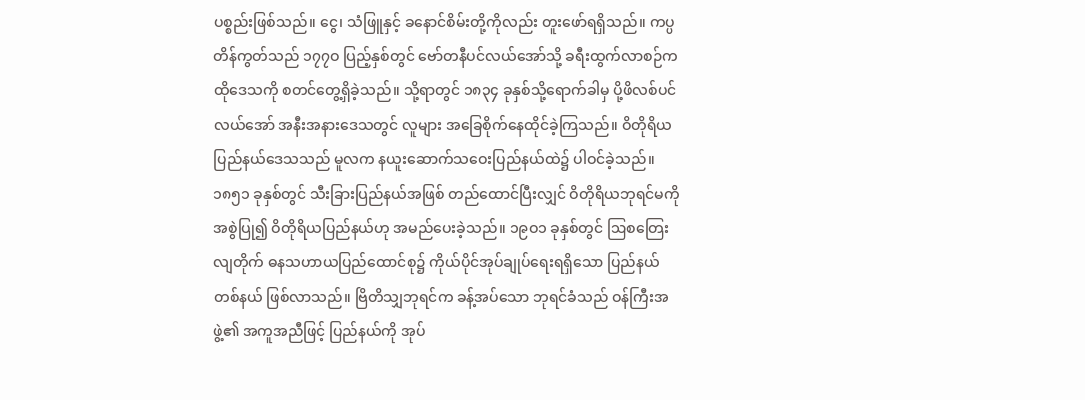ပစ္စည်းဖြစ်သည်။ ငွေ၊ သံဖြူနှင့် ခနောင်စိမ်းတို့ကိုလည်း တူးဖော်ရရှိသည်။ ကပ္ပတိန်ကွတ်သည် ၁၇၇ဝ ပြည့်နှစ်တွင် ဗော်တနီပင်လယ်အော်သို့ ခရီးထွက်လာစဉ်က ထိုဒေသကို စတင်တွေ့ရှိခဲ့သည်။ သို့ရာတွင် ၁၈၃၄ ခုနှစ်သို့ရောက်ခါမှ ပို့ဖိလစ်ပင်လယ်အော် အနီးအနားဒေသတွင် လူများ အခြေစိုက်နေထိုင်ခဲ့ကြသည်။ ဝိတိုရိယပြည်နယ်ဒေသသည် မူလက နယူးဆောက်သဝေးပြည်နယ်ထဲ၌ ပါဝင်ခဲ့သည်။ ၁၈၅၁ ခုနှစ်တွင် သီးခြားပြည်နယ်အဖြစ် တည်ထောင်ပြီးလျှင် ဝိတိုရိယဘုရင်မကိုအစွဲပြု၍ ဝိတိုရိယပြည်နယ်ဟု အမည်ပေးခဲ့သည်။ ၁၉ဝ၁ ခုနှစ်တွင် ဩစတြေးလျတိုက် ဓနသဟာယပြည်ထောင်စု၌ ကိုယ်ပိုင်အုပ်ချုပ်ရေးရရှိသော ပြည်နယ်တစ်နယ် ဖြစ်လာသည်။ ဗြိတိသျှဘုရင်က ခန့်အပ်သော ဘုရင်ခံသည် ဝန်ကြီးအဖွဲ့၏ အကူအညီဖြင့် ပြည်နယ်ကို အုပ်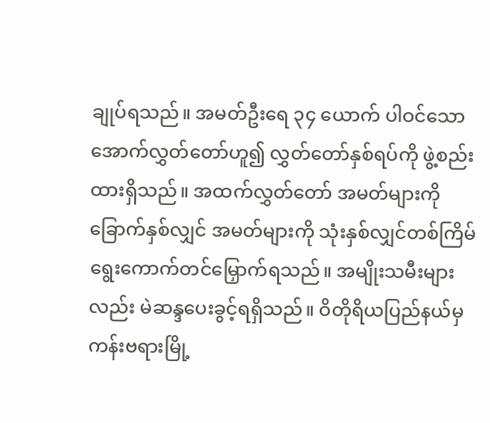ချုပ်ရသည်။ အမတ်ဦးရေ ၃၄ ယောက် ပါဝင်သော အောက်လွှတ်တော်ဟူ၍ လွှတ်တော်နှစ်ရပ်ကို ဖွဲ့စည်းထားရှိသည်။ အထက်လွှတ်တော် အမတ်များကို ခြောက်နှစ်လျှင် အမတ်များကို သုံးနှစ်လျှင်တစ်ကြိမ် ရွေးကောက်တင်မြှောက်ရသည်။ အမျိုးသမီးများလည်း မဲဆန္ဒပေးခွင့်ရရှိသည်။ ဝိတိုရိယပြည်နယ်မှ ကန်းဗရားမြို့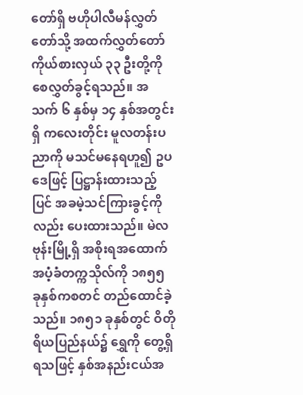တော်ရှိ ဗဟိုပါလီမန်လွှတ်တော်သို့ အထက်လွှတ်တော်ကိုယ်စားလှယ် ၃၃ ဦးတို့ကို စေလွှတ်ခွင့်ရသည်။ အသက် ၆ နှစ်မှ ၁၄ နှစ်အတွင်းရှိ ကလေးတိုင်း မူလတန်းပညာကို မသင်မနေရဟူ၍ ဥပဒေဖြင့် ပြဋ္ဌာန်းထားသည့်ပြင် အခမဲ့သင်ကြားခွင့်ကိုလည်း ပေးထားသည်။ မဲလဗုန်းမြို့ရှိ အစိုးရအထောက်အပံ့ခံတက္ကသိုလ်ကို ၁၈၅၅ ခုနှစ်ကစတင် တည်ထောင်ခဲ့သည်။ ၁၈၅၁ ခုနှစ်တွင် ဝိတိုရိယပြည်နယ်၌ ရွှေကို တွေ့ရှိရသဖြင့် နှစ်အနည်းငယ်အ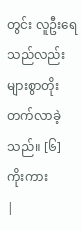တွင်း လူဦးရေသည်လည်း များစွာတိုးတက်လာခဲ့သည်။ [၆] ကိုးကား
|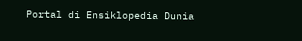Portal di Ensiklopedia Dunia